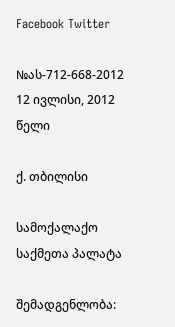Facebook Twitter

№ას-712-668-2012 12 ივლისი, 2012 წელი

ქ. თბილისი

სამოქალაქო საქმეთა პალატა

შემადგენლობა: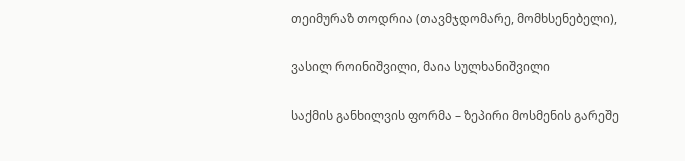თეიმურაზ თოდრია (თავმჯდომარე, მომხსენებელი),

ვასილ როინიშვილი, მაია სულხანიშვილი

საქმის განხილვის ფორმა – ზეპირი მოსმენის გარეშე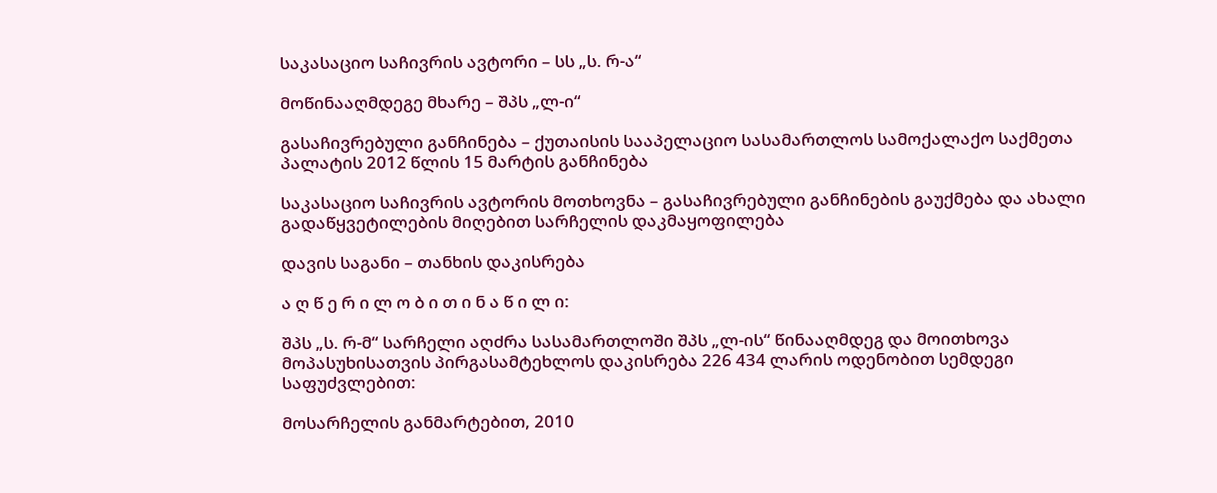საკასაციო საჩივრის ავტორი – სს „ს. რ-ა“

მოწინააღმდეგე მხარე – შპს „ლ-ი“

გასაჩივრებული განჩინება – ქუთაისის სააპელაციო სასამართლოს სამოქალაქო საქმეთა პალატის 2012 წლის 15 მარტის განჩინება

საკასაციო საჩივრის ავტორის მოთხოვნა – გასაჩივრებული განჩინების გაუქმება და ახალი გადაწყვეტილების მიღებით სარჩელის დაკმაყოფილება

დავის საგანი – თანხის დაკისრება

ა ღ წ ე რ ი ლ ო ბ ი თ ი ნ ა წ ი ლ ი:

შპს „ს. რ-მ“ სარჩელი აღძრა სასამართლოში შპს „ლ-ის“ წინააღმდეგ და მოითხოვა მოპასუხისათვის პირგასამტეხლოს დაკისრება 226 434 ლარის ოდენობით სემდეგი საფუძვლებით:

მოსარჩელის განმარტებით, 2010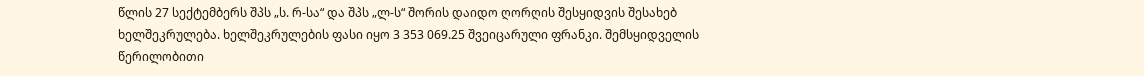წლის 27 სექტემბერს შპს „ს. რ-სა“ და შპს „ლ-ს“ შორის დაიდო ღორღის შესყიდვის შესახებ ხელშეკრულება. ხელშეკრულების ფასი იყო 3 353 069.25 შვეიცარული ფრანკი. შემსყიდველის წერილობითი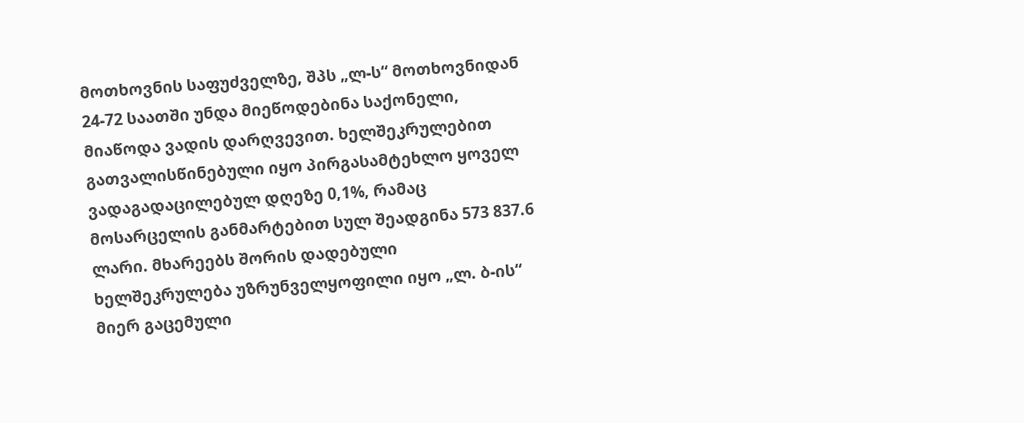მოთხოვნის საფუძველზე, შპს „ლ-ს“ მოთხოვნიდან 24-72 საათში უნდა მიეწოდებინა საქონელი, მიაწოდა ვადის დარღვევით. ხელშეკრულებით გათვალისწინებული იყო პირგასამტეხლო ყოველ ვადაგადაცილებულ დღეზე 0,1%, რამაც მოსარცელის განმარტებით სულ შეადგინა 573 837.6 ლარი. მხარეებს შორის დადებული ხელშეკრულება უზრუნველყოფილი იყო „ლ. ბ-ის“ მიერ გაცემული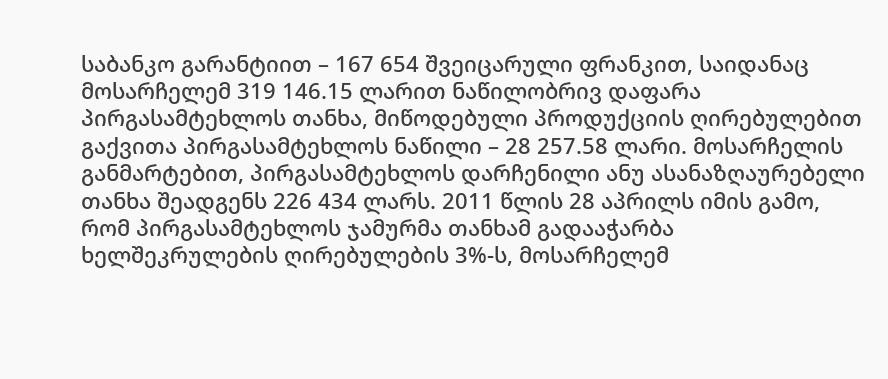საბანკო გარანტიით – 167 654 შვეიცარული ფრანკით, საიდანაც მოსარჩელემ 319 146.15 ლარით ნაწილობრივ დაფარა პირგასამტეხლოს თანხა, მიწოდებული პროდუქციის ღირებულებით გაქვითა პირგასამტეხლოს ნაწილი – 28 257.58 ლარი. მოსარჩელის განმარტებით, პირგასამტეხლოს დარჩენილი ანუ ასანაზღაურებელი თანხა შეადგენს 226 434 ლარს. 2011 წლის 28 აპრილს იმის გამო, რომ პირგასამტეხლოს ჯამურმა თანხამ გადააჭარბა ხელშეკრულების ღირებულების 3%-ს, მოსარჩელემ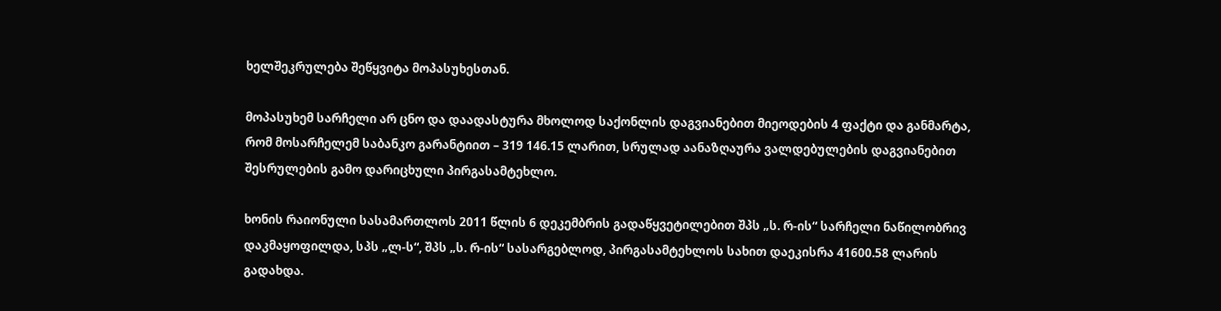ხელშეკრულება შეწყვიტა მოპასუხესთან.

მოპასუხემ სარჩელი არ ცნო და დაადასტურა მხოლოდ საქონლის დაგვიანებით მიეოდების 4 ფაქტი და განმარტა, რომ მოსარჩელემ საბანკო გარანტიით – 319 146.15 ლარით, სრულად აანაზღაურა ვალდებულების დაგვიანებით შესრულების გამო დარიცხული პირგასამტეხლო.

ხონის რაიონული სასამართლოს 2011 წლის 6 დეკემბრის გადაწყვეტილებით შპს „ს. რ-ის“ სარჩელი ნაწილობრივ დაკმაყოფილდა, სპს „ლ-ს“, შპს „ს. რ-ის“ სასარგებლოდ, პირგასამტეხლოს სახით დაეკისრა 41600.58 ლარის გადახდა.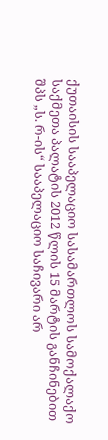ქუთაისის სააპელაციო სასამართლოს სამოქალაქო საქმეთა პალატის 2012 წლის 15 მარტის განჩინებით შპს „ს. რ-ის“ სააპელაციო საჩივარი არ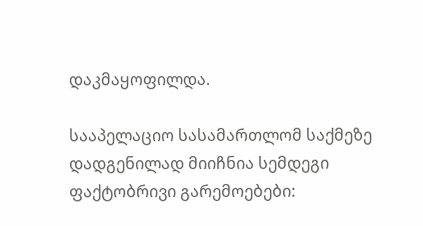დაკმაყოფილდა.

სააპელაციო სასამართლომ საქმეზე დადგენილად მიიჩნია სემდეგი ფაქტობრივი გარემოებები: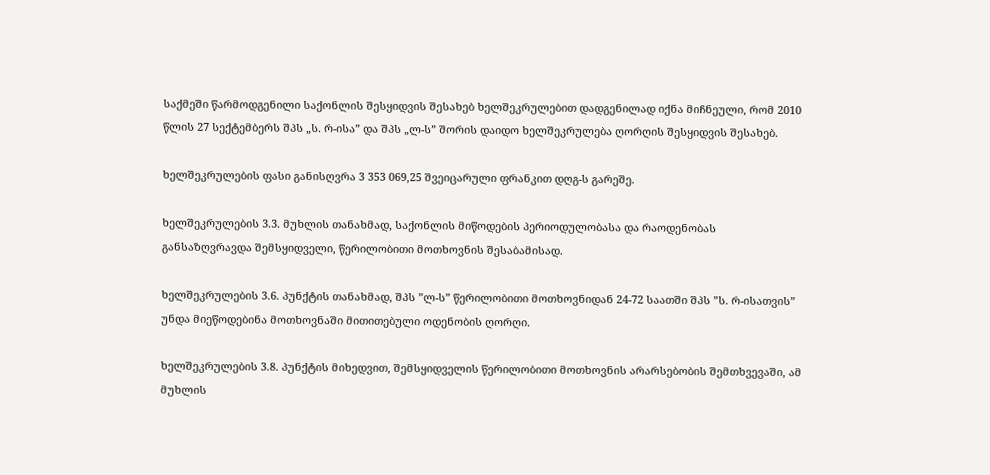საქმეში წარმოდგენილი საქონლის შესყიდვის შესახებ ხელშეკრულებით დადგენილად იქნა მიჩნეული, რომ 2010 წლის 27 სექტემბერს შპს „ს. რ-ისა” და შპს „ლ-ს” შორის დაიდო ხელშეკრულება ღორღის შესყიდვის შესახებ.

ხელშეკრულების ფასი განისღვრა 3 353 069,25 შვეიცარული ფრანკით დღგ-ს გარეშე.

ხელშეკრულების 3.3. მუხლის თანახმად, საქონლის მიწოდების პერიოდულობასა და რაოდენობას განსაზღვრავდა შემსყიდველი, წერილობითი მოთხოვნის შესაბამისად.

ხელშეკრულების 3.6. პუნქტის თანახმად, შპს ”ლ-ს” წერილობითი მოთხოვნიდან 24-72 საათში შპს ”ს. რ-ისათვის” უნდა მიეწოდებინა მოთხოვნაში მითითებული ოდენობის ღორღი.

ხელშეკრულების 3.8. პუნქტის მიხედვით, შემსყიდველის წერილობითი მოთხოვნის არარსებობის შემთხვევაში, ამ მუხლის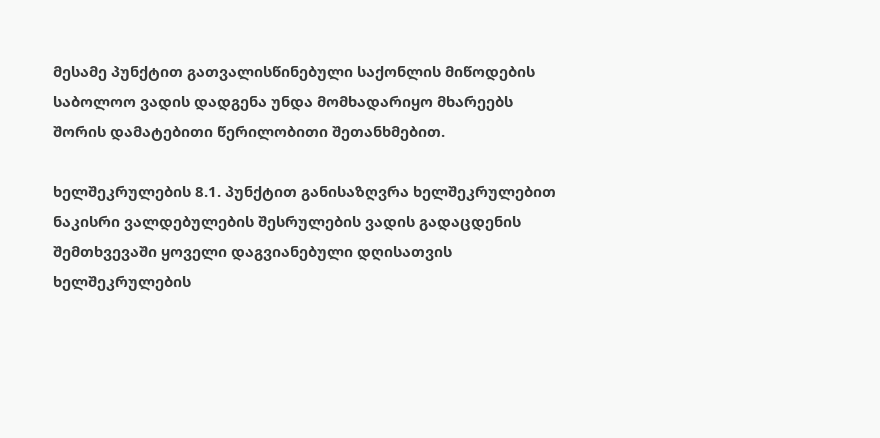მესამე პუნქტით გათვალისწინებული საქონლის მიწოდების საბოლოო ვადის დადგენა უნდა მომხადარიყო მხარეებს შორის დამატებითი წერილობითი შეთანხმებით.

ხელშეკრულების 8.1. პუნქტით განისაზღვრა ხელშეკრულებით ნაკისრი ვალდებულების შესრულების ვადის გადაცდენის შემთხვევაში ყოველი დაგვიანებული დღისათვის ხელშეკრულების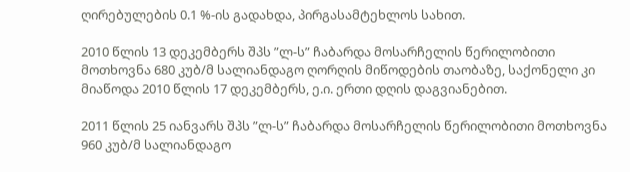ღირებულების 0.1 %-ის გადახდა, პირგასამტეხლოს სახით.

2010 წლის 13 დეკემბერს შპს ”ლ-ს” ჩაბარდა მოსარჩელის წერილობითი მოთხოვნა 680 კუბ/მ სალიანდაგო ღორღის მიწოდების თაობაზე, საქონელი კი მიაწოდა 2010 წლის 17 დეკემბერს, ე.ი. ერთი დღის დაგვიანებით.

2011 წლის 25 იანვარს შპს ”ლ-ს” ჩაბარდა მოსარჩელის წერილობითი მოთხოვნა 960 კუბ/მ სალიანდაგო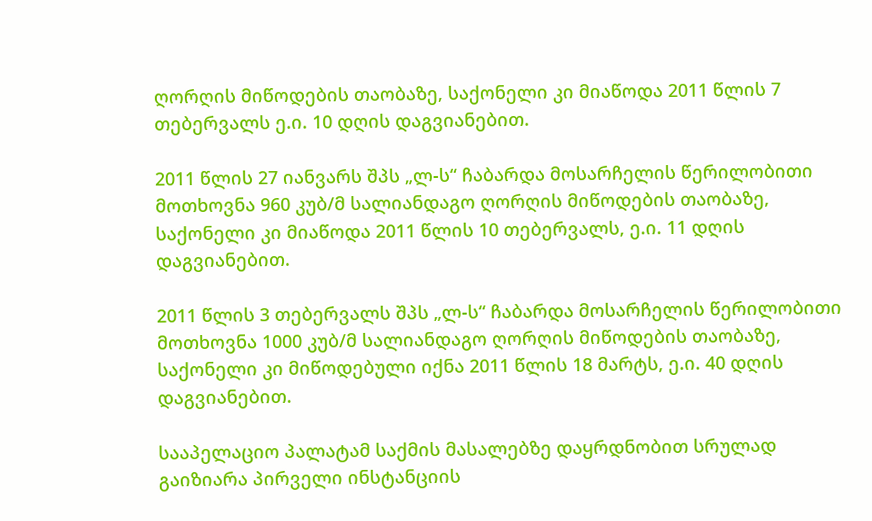ღორღის მიწოდების თაობაზე, საქონელი კი მიაწოდა 2011 წლის 7 თებერვალს ე.ი. 10 დღის დაგვიანებით.

2011 წლის 27 იანვარს შპს „ლ-ს“ ჩაბარდა მოსარჩელის წერილობითი მოთხოვნა 960 კუბ/მ სალიანდაგო ღორღის მიწოდების თაობაზე, საქონელი კი მიაწოდა 2011 წლის 10 თებერვალს, ე.ი. 11 დღის დაგვიანებით.

2011 წლის 3 თებერვალს შპს „ლ-ს“ ჩაბარდა მოსარჩელის წერილობითი მოთხოვნა 1000 კუბ/მ სალიანდაგო ღორღის მიწოდების თაობაზე, საქონელი კი მიწოდებული იქნა 2011 წლის 18 მარტს, ე.ი. 40 დღის დაგვიანებით.

სააპელაციო პალატამ საქმის მასალებზე დაყრდნობით სრულად გაიზიარა პირველი ინსტანციის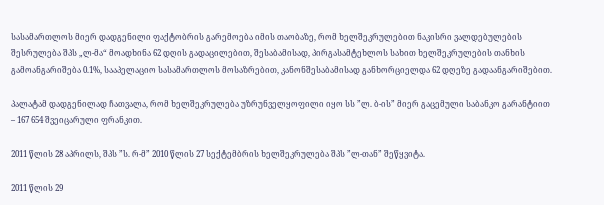სასამართლოს მიერ დადგენილი ფაქტობრის გარემოება იმის თაობაზე, რომ ხელშეკრულებით ნაკისრი ვალდებულების შესრულება შპს „ლ-მა“ მოადხინა 62 დღის გადაცილებით, შესაბამისად, პირგასამტეხლოს სახით ხელშეკრულების თანხის გამოანგარიშება 0.1%, სააპელაციო სასამართლოს მოსაზრებით, კანონშესაბამისად განხორციელდა 62 დღეზე გადაანგარიშებით.

პალატამ დადგენილად ჩათვალა, რომ ხელშეკრულება უზრუნველყოფილი იყო სს ”ლ. ბ-ის” მიერ გაცემული საბანკო გარანტიით – 167 654 შვეიცარული ფრანკით.

2011 წლის 28 აპრილს, შპს ”ს. რ-მ” 2010 წლის 27 სექტემბრის ხელშეკრულება შპს ”ლ-თან” შეწყვიტა.

2011 წლის 29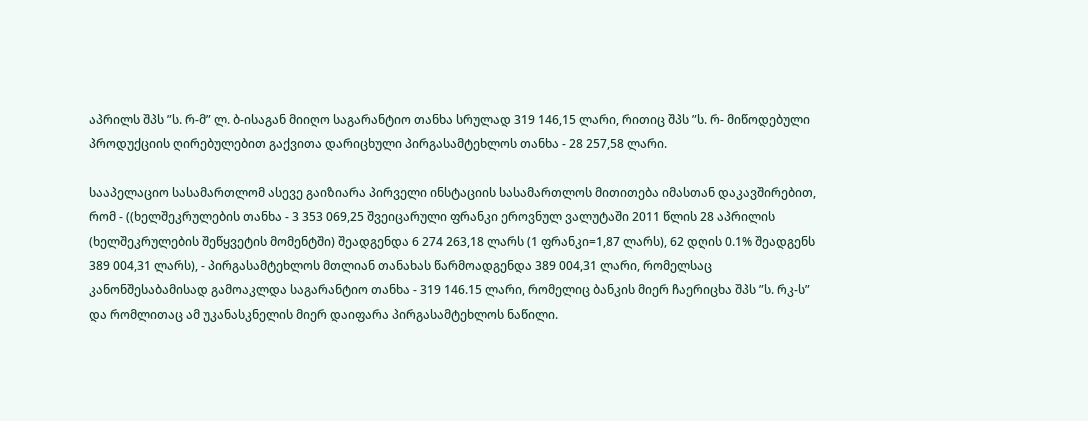აპრილს შპს ”ს. რ-მ” ლ. ბ-ისაგან მიიღო საგარანტიო თანხა სრულად 319 146,15 ლარი, რითიც შპს ”ს. რ- მიწოდებული პროდუქციის ღირებულებით გაქვითა დარიცხული პირგასამტეხლოს თანხა - 28 257,58 ლარი.

სააპელაციო სასამართლომ ასევე გაიზიარა პირველი ინსტაციის სასამართლოს მითითება იმასთან დაკავშირებით, რომ - ((ხელშეკრულების თანხა - 3 353 069,25 შვეიცარული ფრანკი ეროვნულ ვალუტაში 2011 წლის 28 აპრილის (ხელშეკრულების შეწყვეტის მომენტში) შეადგენდა 6 274 263,18 ლარს (1 ფრანკი=1,87 ლარს), 62 დღის 0.1% შეადგენს 389 004,31 ლარს), - პირგასამტეხლოს მთლიან თანახას წარმოადგენდა 389 004,31 ლარი, რომელსაც კანონშესაბამისად გამოაკლდა საგარანტიო თანხა - 319 146.15 ლარი, რომელიც ბანკის მიერ ჩაერიცხა შპს ”ს. რკ-ს” და რომლითაც ამ უკანასკნელის მიერ დაიფარა პირგასამტეხლოს ნაწილი.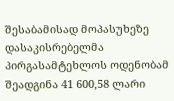შესაბამისად მოპასუხეზე დასაკისრებელმა პირგასამტეხლოს ოდენობამ შეადგინა 41 600,58 ლარი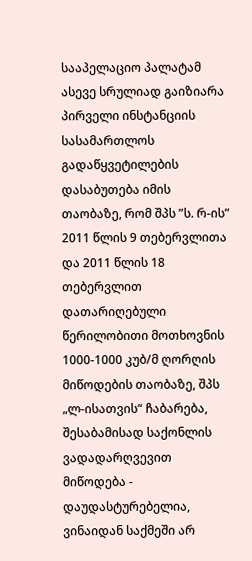სააპელაციო პალატამ ასევე სრულიად გაიზიარა პირველი ინსტანციის სასამართლოს გადაწყვეტილების დასაბუთება იმის თაობაზე, რომ შპს ”ს. რ-ის” 2011 წლის 9 თებერვლითა და 2011 წლის 18 თებერვლით დათარიღებული წერილობითი მოთხოვნის 1000-1000 კუბ/მ ღორღის მიწოდების თაობაზე, შპს „ლ-ისათვის“ ჩაბარება, შესაბამისად საქონლის ვადადარღვევით მიწოდება - დაუდასტურებელია, ვინაიდან საქმეში არ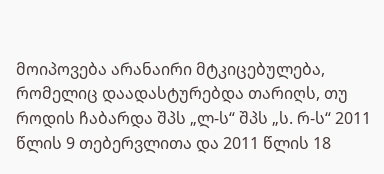მოიპოვება არანაირი მტკიცებულება, რომელიც დაადასტურებდა თარიღს, თუ როდის ჩაბარდა შპს „ლ-ს“ შპს „ს. რ-ს“ 2011 წლის 9 თებერვლითა და 2011 წლის 18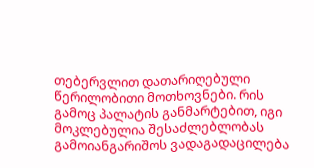თებერვლით დათარიღებული წერილობითი მოთხოვნები. რის გამოც პალატის განმარტებით, იგი მოკლებულია შესაძლებლობას გამოიანგარიშოს ვადაგადაცილება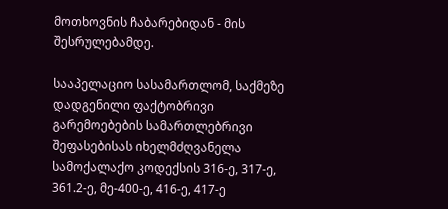მოთხოვნის ჩაბარებიდან - მის შესრულებამდე.

სააპელაციო სასამართლომ, საქმეზე დადგენილი ფაქტობრივი გარემოებების სამართლებრივი შეფასებისას იხელმძღვანელა სამოქალაქო კოდექსის 316-ე, 317-ე, 361.2-ე, მე-400-ე, 416-ე, 417-ე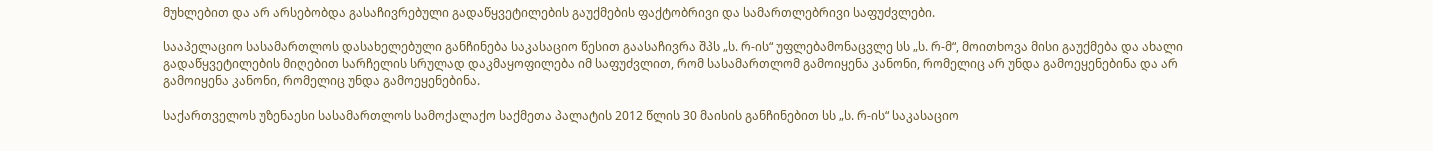მუხლებით და არ არსებობდა გასაჩივრებული გადაწყვეტილების გაუქმების ფაქტობრივი და სამართლებრივი საფუძვლები.

სააპელაციო სასამართლოს დასახელებული განჩინება საკასაციო წესით გაასაჩივრა შპს „ს. რ-ის“ უფლებამონაცვლე სს „ს. რ-მ“, მოითხოვა მისი გაუქმება და ახალი გადაწყვეტილების მიღებით სარჩელის სრულად დაკმაყოფილება იმ საფუძვლით, რომ სასამართლომ გამოიყენა კანონი, რომელიც არ უნდა გამოეყენებინა და არ გამოიყენა კანონი, რომელიც უნდა გამოეყენებინა.

საქართველოს უზენაესი სასამართლოს სამოქალაქო საქმეთა პალატის 2012 წლის 30 მაისის განჩინებით სს „ს. რ-ის“ საკასაციო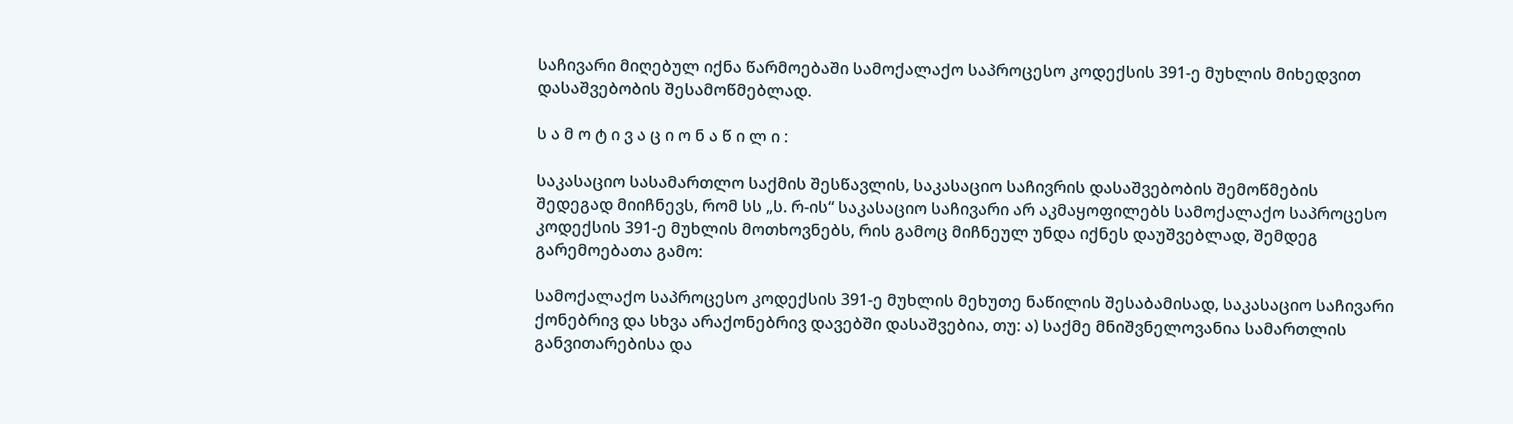საჩივარი მიღებულ იქნა წარმოებაში სამოქალაქო საპროცესო კოდექსის 391-ე მუხლის მიხედვით დასაშვებობის შესამოწმებლად.

ს ა მ ო ტ ი ვ ა ც ი ო ნ ა წ ი ლ ი :

საკასაციო სასამართლო საქმის შესწავლის, საკასაციო საჩივრის დასაშვებობის შემოწმების შედეგად მიიჩნევს, რომ სს „ს. რ-ის“ საკასაციო საჩივარი არ აკმაყოფილებს სამოქალაქო საპროცესო კოდექსის 391-ე მუხლის მოთხოვნებს, რის გამოც მიჩნეულ უნდა იქნეს დაუშვებლად, შემდეგ გარემოებათა გამო:

სამოქალაქო საპროცესო კოდექსის 391-ე მუხლის მეხუთე ნაწილის შესაბამისად, საკასაციო საჩივარი ქონებრივ და სხვა არაქონებრივ დავებში დასაშვებია, თუ: ა) საქმე მნიშვნელოვანია სამართლის განვითარებისა და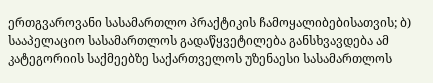ერთგვაროვანი სასამართლო პრაქტიკის ჩამოყალიბებისათვის; ბ) სააპელაციო სასამართლოს გადაწყვეტილება განსხვავდება ამ კატეგორიის საქმეებზე საქართველოს უზენაესი სასამართლოს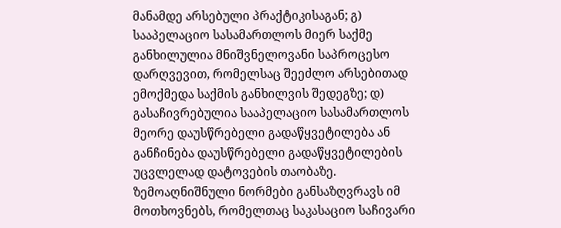მანამდე არსებული პრაქტიკისაგან; გ) სააპელაციო სასამართლოს მიერ საქმე განხილულია მნიშვნელოვანი საპროცესო დარღვევით, რომელსაც შეეძლო არსებითად ემოქმედა საქმის განხილვის შედეგზე; დ) გასაჩივრებულია სააპელაციო სასამართლოს მეორე დაუსწრებელი გადაწყვეტილება ან განჩინება დაუსწრებელი გადაწყვეტილების უცვლელად დატოვების თაობაზე. ზემოაღნიშნული ნორმები განსაზღვრავს იმ მოთხოვნებს, რომელთაც საკასაციო საჩივარი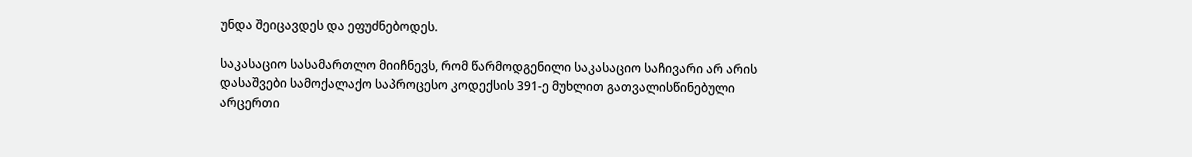უნდა შეიცავდეს და ეფუძნებოდეს.

საკასაციო სასამართლო მიიჩნევს, რომ წარმოდგენილი საკასაციო საჩივარი არ არის დასაშვები სამოქალაქო საპროცესო კოდექსის 391-ე მუხლით გათვალისწინებული არცერთი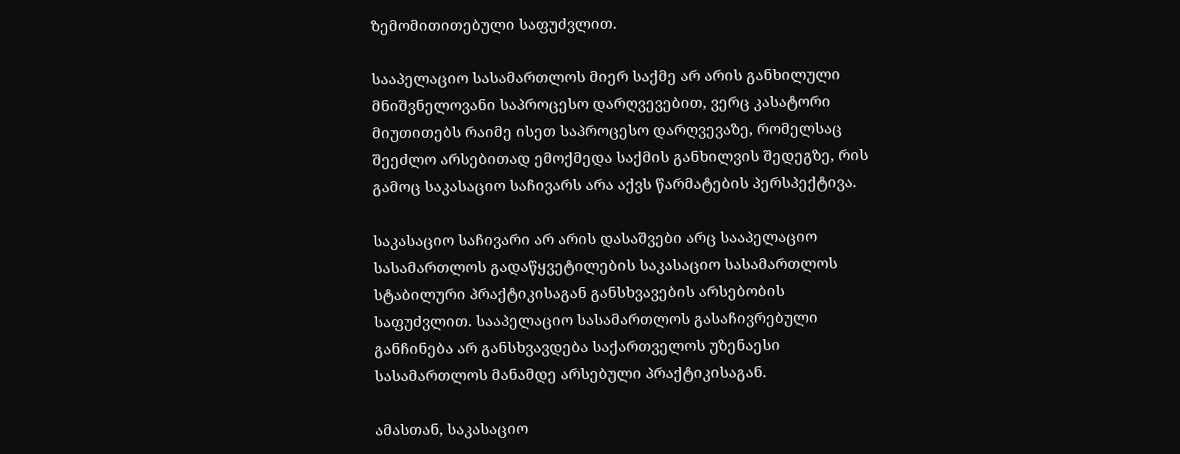ზემომითითებული საფუძვლით.

სააპელაციო სასამართლოს მიერ საქმე არ არის განხილული მნიშვნელოვანი საპროცესო დარღვევებით, ვერც კასატორი მიუთითებს რაიმე ისეთ საპროცესო დარღვევაზე, რომელსაც შეეძლო არსებითად ემოქმედა საქმის განხილვის შედეგზე, რის გამოც საკასაციო საჩივარს არა აქვს წარმატების პერსპექტივა.

საკასაციო საჩივარი არ არის დასაშვები არც სააპელაციო სასამართლოს გადაწყვეტილების საკასაციო სასამართლოს სტაბილური პრაქტიკისაგან განსხვავების არსებობის საფუძვლით. სააპელაციო სასამართლოს გასაჩივრებული განჩინება არ განსხვავდება საქართველოს უზენაესი სასამართლოს მანამდე არსებული პრაქტიკისაგან.

ამასთან, საკასაციო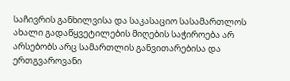საჩივრის განხილვისა და საკასაციო სასამართლოს ახალი გადაწყვეტილების მიღების საჭიროება არ არსებობს არც სამართლის განვითარებისა და ერთგვაროვანი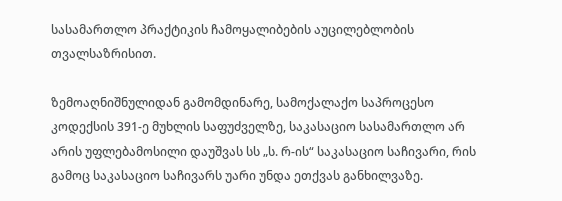სასამართლო პრაქტიკის ჩამოყალიბების აუცილებლობის თვალსაზრისით.

ზემოაღნიშნულიდან გამომდინარე, სამოქალაქო საპროცესო კოდექსის 391-ე მუხლის საფუძველზე, საკასაციო სასამართლო არ არის უფლებამოსილი დაუშვას სს „ს. რ-ის“ საკასაციო საჩივარი, რის გამოც საკასაციო საჩივარს უარი უნდა ეთქვას განხილვაზე.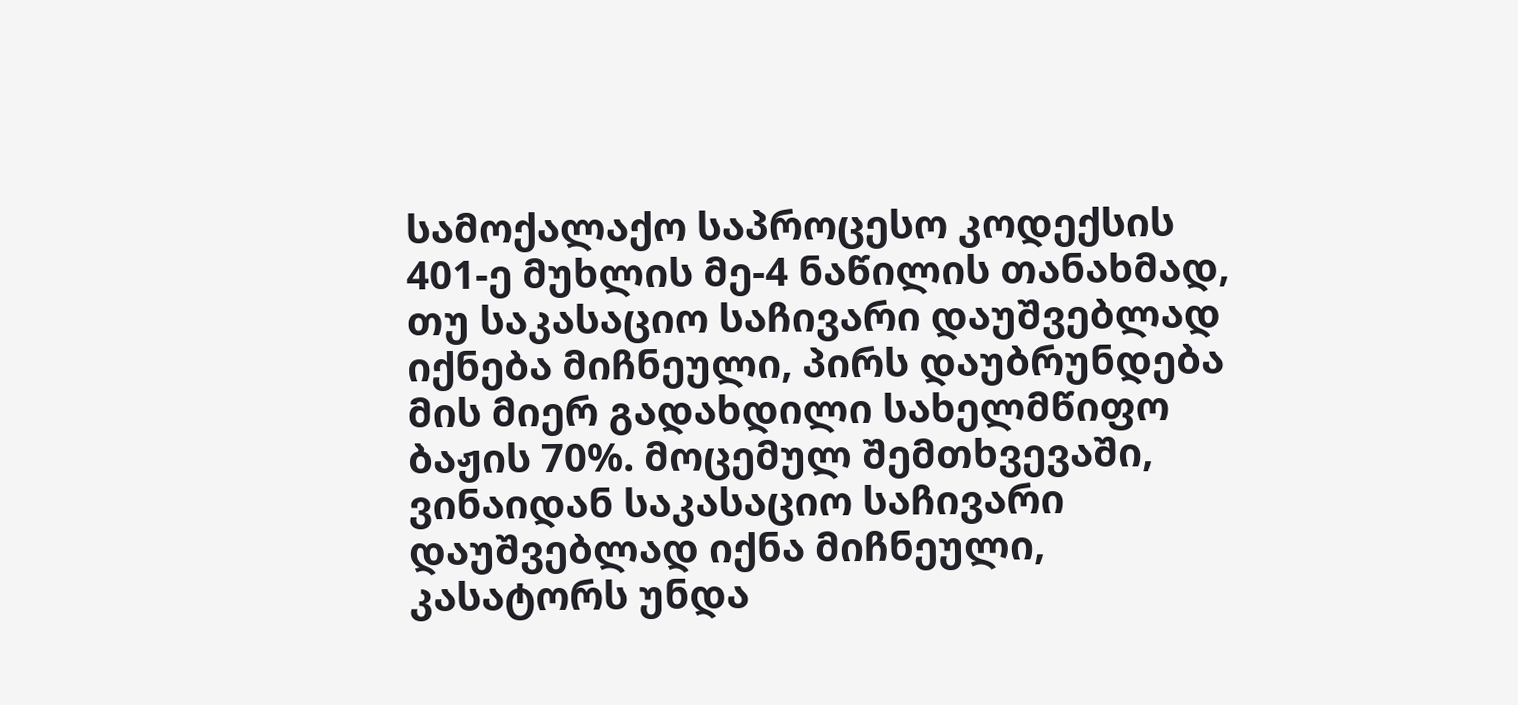სამოქალაქო საპროცესო კოდექსის 401-ე მუხლის მე-4 ნაწილის თანახმად, თუ საკასაციო საჩივარი დაუშვებლად იქნება მიჩნეული, პირს დაუბრუნდება მის მიერ გადახდილი სახელმწიფო ბაჟის 70%. მოცემულ შემთხვევაში, ვინაიდან საკასაციო საჩივარი დაუშვებლად იქნა მიჩნეული, კასატორს უნდა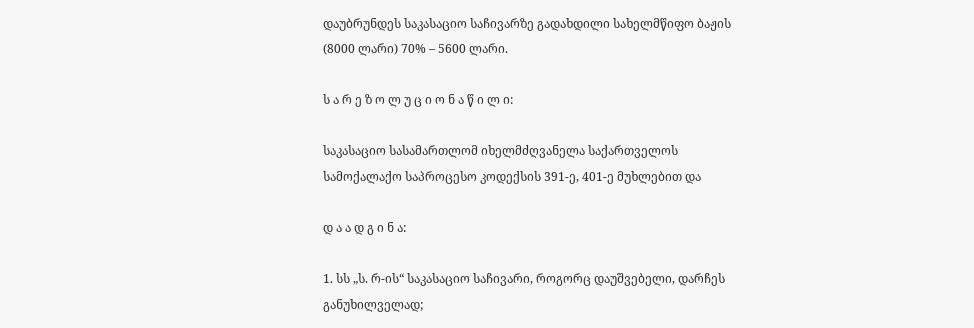დაუბრუნდეს საკასაციო საჩივარზე გადახდილი სახელმწიფო ბაჟის (8000 ლარი) 70% – 5600 ლარი.

ს ა რ ე ზ ო ლ უ ც ი ო ნ ა წ ი ლ ი:

საკასაციო სასამართლომ იხელმძღვანელა საქართველოს სამოქალაქო საპროცესო კოდექსის 391-ე, 401-ე მუხლებით და

დ ა ა დ გ ი ნ ა:

1. სს „ს. რ-ის“ საკასაციო საჩივარი, როგორც დაუშვებელი, დარჩეს განუხილველად;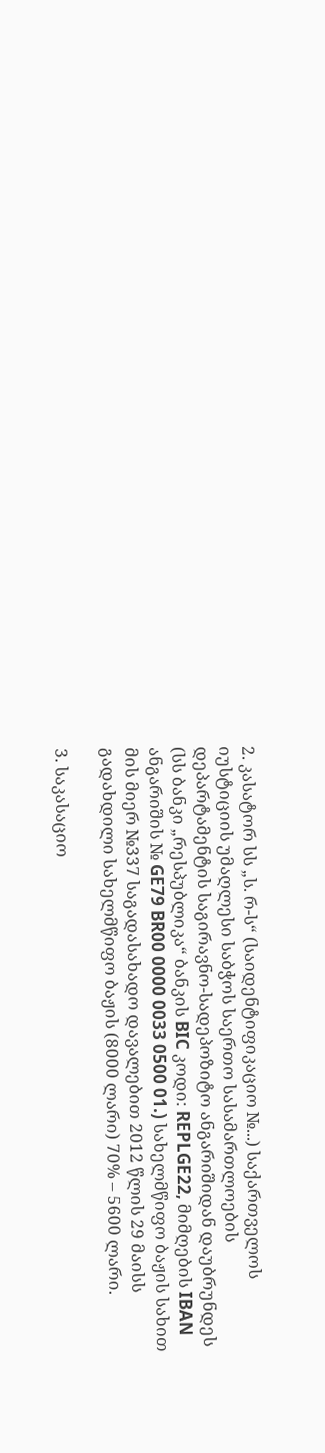2. კასატორ სს „ს. რ-ს“ (საიდენტიფიკაციო №...) საქართველოს იუსტიციის უმაღლესი საბჭოს საერთო სასამართლოების დეპარტამენტის საგირავნო-სადეპოზიტო ანგარიშიდან დაუბრუნდეს (სს ბანკი „რესპუბლიკა“ ბანკის BIC კოდი: REPLGE22, მიმღების IBAN ანგარიშის № GE79 BR00 0000 0033 0500 01.) სახელმწიფო ბაჟის სახით მის მიერ №337 საგადასახადო დავალებით 2012 წლის 29 მაისს გადახდილი სახელმწიფო ბაჟის (8000 ლარი) 70% – 5600 ლარი.

3. საკასაციო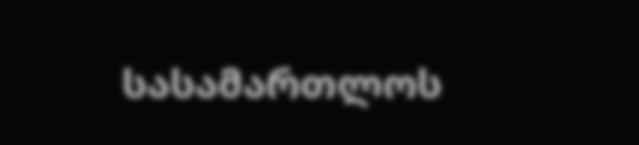სასამართლოს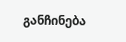განჩინება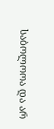საბოლოოა და არ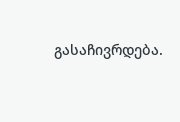გასაჩივრდება.